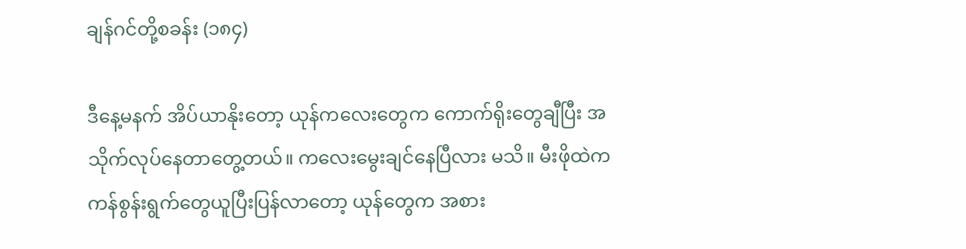ချန်ဂင်တို့စခန်း (၁၈၄)

ဒီနေ့မနက် အိပ်ယာနိုးတော့ ယုန်ကလေးတွေက ကောက်ရိုးတွေချီပြီး အသိုက်လုပ်နေတာတွေ့တယ်။ ကလေးမွေးချင်နေပြီလား မသိ။ မီးဖိုထဲက ကန်စွန်းရွက်တွေယူပြီးပြန်လာတော့ ယုန်တွေက အစား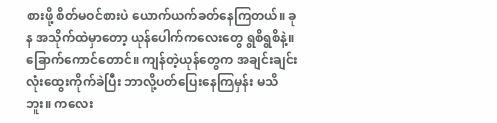စားဖို့ စိတ်မဝင်စားပဲ ယောက်ယက်ခတ်နေကြတယ်။ ခုန အသိုက်ထဲမှာတော့ ယုန်ပေါက်ကလေးတွေ ရွစိရွစိနဲ့။ ခြောက်ကောင်တောင်။ ကျန်တဲ့ယုန်တွေက အချင်းချင်း လုံးထွေးကိုက်ခဲပြီး ဘာလို့ပတ်ပြေးနေကြမှန်း မသိဘူး။ ကလေး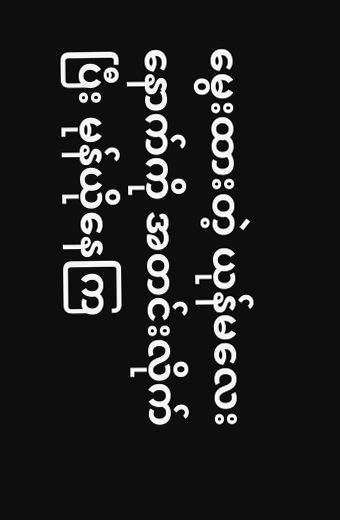မွေးထားတဲ့ ယုန်မလေးနောက်ကို အတင်းလိုက်ပြီး မုန်ယိုနေကြ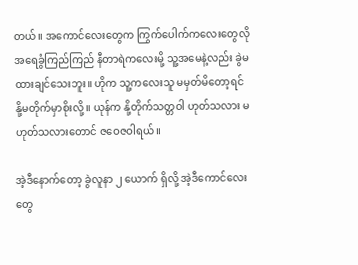တယ်။ အကောင်လေးတွေက ကြွက်ပေါက်ကလေးတွေလို အရေခွံကြည်ကြည် နီတာရဲကလေးမို့ သူ့အမေနဲ့လည်း ခွဲမထားချင်သေးဘူး။ ဟိုက သူ့ကလေးသူ မမှတ်မိတော့ရင် နို့မတိုက်မှာစိုးလို့။ ယုန်က နို့တိုက်သတ္တဝါ ဟုတ်သလား မဟုတ်သလားတောင် ဇဝေဇဝါရယ်။

အဲ့ဒီနောက်တော့ ခွဲလူနာ ၂ ယောက် ရှိလို့ အဲ့ဒီကောင်လေးတွေ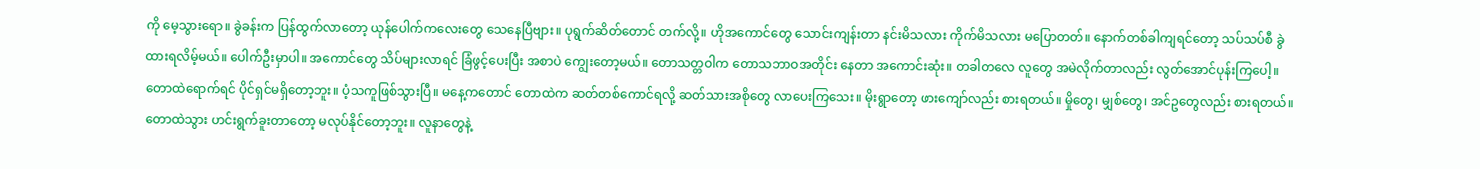ကို မေ့သွားရော။ ခွဲခန်းက ပြန်ထွက်လာတော့ ယုန်ပေါက်ကလေးတွေ သေနေပြီဗျား။ ပုရွက်ဆိတ်တောင် တက်လို့။ ဟိုအကောင်တွေ သောင်းကျန်းတာ နင်းမိသလား ကိုက်မိသလား မပြောတတ်။ နောက်တစ်ခါကျရင်တော့ သပ်သပ်စီ ခွဲထားရလိမ့်မယ်။ ပေါက်ဦးမှာပါ။ အကောင်တွေ သိပ်များလာရင် ခြံဖွင့်ပေးပြီး အစာပဲ ကျွေးတော့မယ်။ တောသတ္တဝါက တောသဘာဝအတိုင်း နေတာ အကောင်းဆုံး။ တခါတလေ လူတွေ အမဲလိုက်တာလည်း လွတ်အောင်ပုန်းကြပေါ့။ တောထဲရောက်ရင် ပိုင်ရှင်မရှိတော့ဘူး။ ပံ့သကူဖြစ်သွားပြီ။ မနေ့ကတောင် တောထဲက ဆတ်တစ်ကောင်ရလို့ ဆတ်သားအစိုတွေ လာပေးကြသေး။ မိုးရွာတော့ ဖားကျော်လည်း စားရတယ်။ မှိုတွေ၊ မျှစ်တွေ၊ အင်ဥတွေလည်း စားရတယ်။ တောထဲသွား ဟင်းရွက်ခူးတာတော့ မလုပ်နိုင်တော့ဘူး။ လူနာတွေနဲ့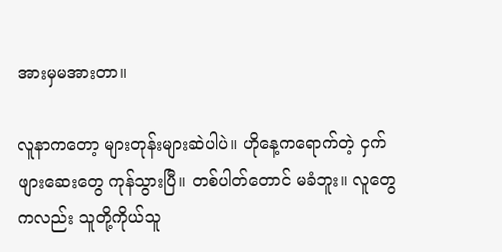အားမှမအားတာ။

လူနာကတော့ များတုန်းများဆဲပါပဲ။ ဟိုနေ့ကရောက်တဲ့ ငှက်ဖျားဆေးတွေ ကုန်သွားပြီ။ တစ်ပါတ်တောင် မခံဘူး။ လူတွေကလည်း သူတို့ကိုယ်သူ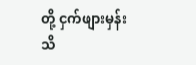တို့ ငှက်ဖျားမှန်း သိ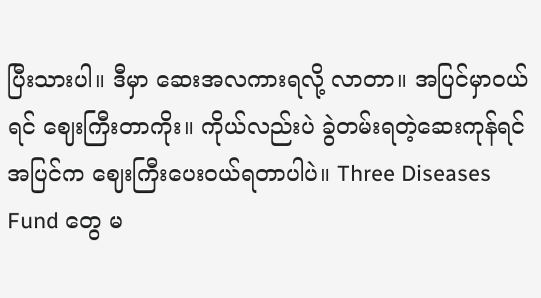ပြီးသားပါ။ ဒီမှာ ဆေးအလကားရလို့ လာတာ။ အပြင်မှာဝယ်ရင် ဈေးကြီးတာကိုး။ ကိုယ်လည်းပဲ ခွဲတမ်းရတဲ့ဆေးကုန်ရင် အပြင်က ဈေးကြီးပေးဝယ်ရတာပါပဲ။ Three Diseases Fund တွေ မ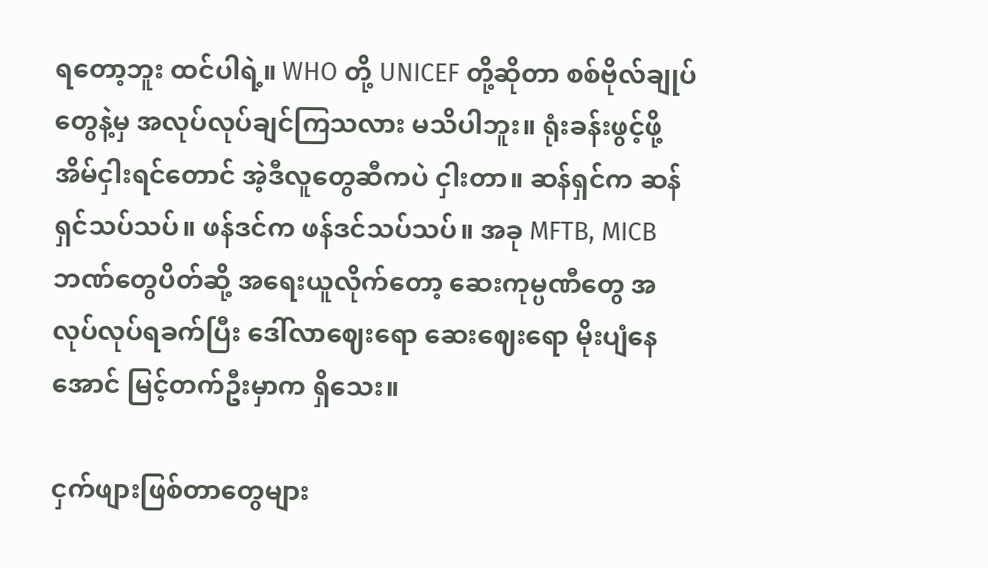ရတော့ဘူး ထင်ပါရဲ့။ WHO တို့ UNICEF တို့ဆိုတာ စစ်ဗိုလ်ချုပ်တွေနဲ့မှ အလုပ်လုပ်ချင်ကြသလား မသိပါဘူး။ ရုံးခန်းဖွင့်ဖို့ အိမ်ငှါးရင်တောင် အဲ့ဒီလူတွေဆီကပဲ ငှါးတာ။ ဆန်ရှင်က ဆန်ရှင်သပ်သပ်။ ဖန်ဒင်က ဖန်ဒင်သပ်သပ်။ အခု MFTB, MICB ဘဏ်တွေပိတ်ဆို့ အရေးယူလိုက်တော့ ဆေးကုမ္ပဏီတွေ အလုပ်လုပ်ရခက်ပြီး ဒေါ်လာဈေးရော ဆေးဈေးရော မိုးပျံနေအောင် မြင့်တက်ဦးမှာက ရှိသေး။

ငှက်ဖျားဖြစ်တာတွေများ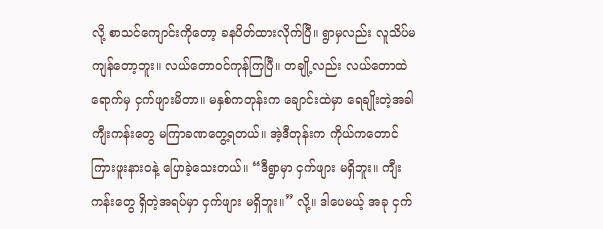လို့ စာသင်ကျောင်းကိုတော့ ခနပိတ်ထားလိုက်ပြီ။ ရွာမှလည်း လူသိပ်မကျန်တော့ဘူး။ လယ်တောဝင်ကုန်ကြပြီ။ တချို့လည်း လယ်တောထဲရောက်မှ ငှက်ဖျားမိတာ။ မနှစ်ကတုန်းက ချောင်းထဲမှာ ရေချိုးတဲ့အခါ ကျီးကန်းတွေ မကြာခဏတွေ့ရတယ်။ အဲ့ဒီတုန်းက ကိုယ်ကတောင် ကြားဖူးနားဝနဲ့ ပြောခဲ့သေးတယ်။ “ဒီရွာမှာ ငှက်ဖျား မရှိဘူး။ ကျီးကန်းတွေ ရှိတဲ့အရပ်မှာ ငှက်ဖျား မရှိဘူး။” လို့။ ဒါပေမယ့် အခု ငှက်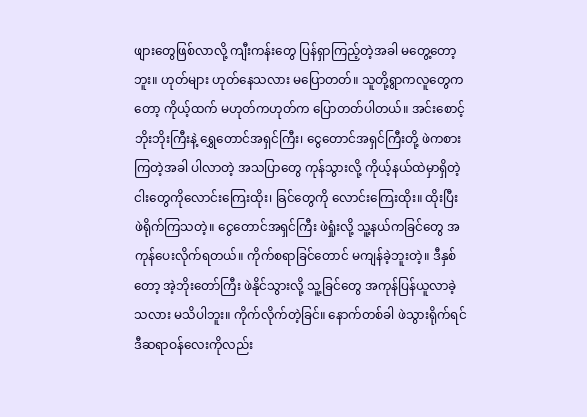ဖျားတွေဖြစ်လာလို့ ကျီးကန်းတွေ ပြန်ရှာကြည့်တဲ့အခါ မတွေ့တော့ဘူး။ ဟုတ်များ ဟုတ်နေသလား မပြောတတ်။ သူတို့ရွာကလူတွေကတော့ ကိုယ့်ထက် မဟုတ်ကဟုတ်က ပြောတတ်ပါတယ်။ အင်းစောင့်ဘိုးဘိုးကြီးနဲ့ ရွှေတောင်အရှင်ကြီး၊ ငွေတောင်အရှင်ကြီးတို့ ဖဲကစားကြတဲ့အခါ ပါလာတဲ့ အသပြာတွေ ကုန်သွားလို့ ကိုယ့်နယ်ထဲမှာရှိတဲ့ ငါးတွေကိုလောင်းကြေးထိုး၊ ခြင်တွေကို လောင်းကြေးထိုး။ ထိုးပြီး ဖဲရိုက်ကြသတဲ့။ ငွေတောင်အရှင်ကြီး ဖဲရှုံးလို့ သူ့နယ်ကခြင်တွေ အကုန်ပေးလိုက်ရတယ်။ ကိုက်စရာခြင်တောင် မကျန်ခဲ့ဘူးတဲ့။ ဒီနှစ်တော့ အဲ့ဘိုးတော်ကြီး ဖဲနိုင်သွားလို့ သူ့ခြင်တွေ အကုန်ပြန်ယူလာခဲ့သလား မသိပါဘူး။ ကိုက်လိုက်တဲ့ခြင်။ နောက်တစ်ခါ ဖဲသွားရိုက်ရင် ဒီဆရာဝန်လေးကိုလည်း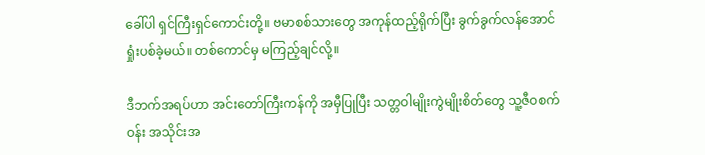ခေါ်ပါ ရှင်ကြီးရှင်ကောင်းတို့။ ဗမာစစ်သားတွေ အကုန်ထည့်ရိုက်ပြီး ခွက်ခွက်လန်အောင် ရှုံးပစ်ခဲ့မယ်။ တစ်ကောင်မှ မကြည့်ချင်လို့။

ဒီဘက်အရပ်ဟာ အင်းတော်ကြီးကန်ကို အမှီပြုပြီး သတ္တဝါမျိုးကွဲမျိုးစိတ်တွေ သူ့ဇီဝစက်ဝန်း အသိုင်းအ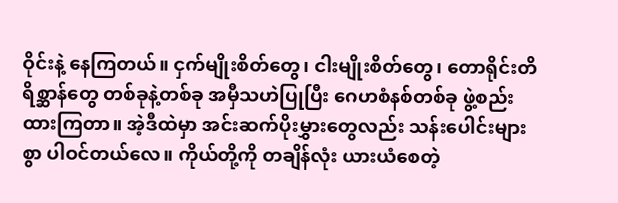ဝိုင်းနဲ့ နေကြတယ်။ ငှက်မျိုးစိတ်တွေ၊ ငါးမျိုးစိတ်တွေ၊ တောရိုင်းတိရိစ္ဆာန်တွေ တစ်ခုနဲ့တစ်ခု အမှီသဟဲပြုပြီး ဂေဟစံနစ်တစ်ခု ဖွဲ့စည်းထားကြတာ။ အဲ့ဒီထဲမှာ အင်းဆက်ပိုးမွှားတွေလည်း သန်းပေါင်းများစွာ ပါဝင်တယ်လေ။ ကိုယ်တို့ကို တချိန်လုံး ယားယံစေတဲ့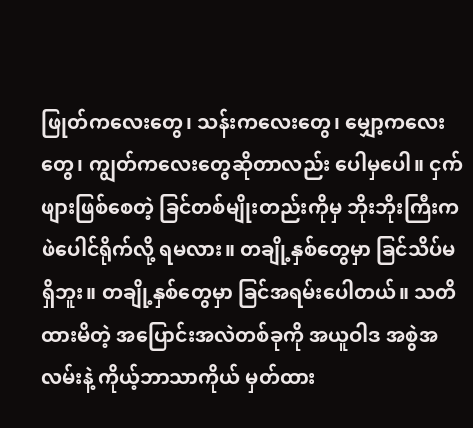ဖြုတ်ကလေးတွေ၊ သန်းကလေးတွေ၊ မျှော့ကလေးတွေ၊ ကျွတ်ကလေးတွေဆိုတာလည်း ပေါမှပေါ။ ငှက်ဖျားဖြစ်စေတဲ့ ခြင်တစ်မျိုးတည်းကိုမှ ဘိုးဘိုးကြီးက ဖဲပေါင်ရိုက်လို့ ရမလား။ တချို့နှစ်တွေမှာ ခြင်သိပ်မရှိဘူး။ တချို့နှစ်တွေမှာ ခြင်အရမ်းပေါတယ်။ သတိထားမိတဲ့ အပြောင်းအလဲတစ်ခုကို အယူဝါဒ အစွဲအလမ်းနဲ့ ကိုယ့်ဘာသာကိုယ် မှတ်ထား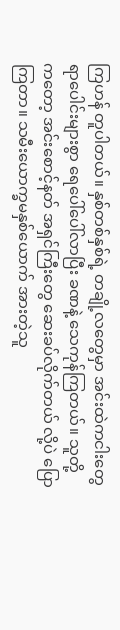ကြဟန် တူပါတယ်။ နှစ်တစ်နှစ်ရဲ့ တချို့လတွေမှာ အင်းထဲကငါးတွေ ရာပေါင်းများစွာ ရေပေါ်ပေါ်လာပြီး ခဏနဲ့ သေကုန်ကြတယ်။ သူတို့ကတော့ အင်းစောင့်နတ် အရှင်ကြီးတွေ ဆေးခပ်လိုက်တယ် လို့ပဲ ပြောကြတာ။ သမီးယောက္ခမနှစ်ယောက် အားတဲ့သူ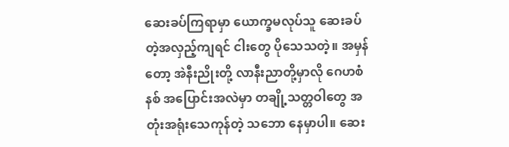ဆေးခပ်ကြရာမှာ ယောက္ခမလုပ်သူ ဆေးခပ်တဲ့အလှည့်ကျရင် ငါးတွေ ပိုသေသတဲ့။ အမှန်တော့ အဲနီးညိုးတို့ လာနီးညာတို့မှာလို ဂေဟစံနစ် အပြောင်းအလဲမှာ တချို့သတ္တဝါတွေ အတုံးအရုံးသေကုန်တဲ့ သဘော နေမှာပါ။ ဆေး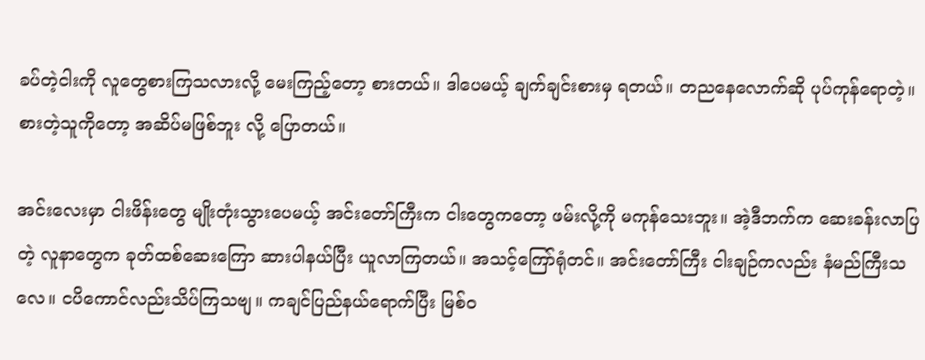ခပ်တဲ့ငါးကို လူတွေစားကြသလားလို့ မေးကြည့်တော့ စားတယ်။ ဒါပေမယ့် ချက်ချင်းစားမှ ရတယ်။ တညနေလောက်ဆို ပုပ်ကုန်ရောတဲ့။ စားတဲ့သူကိုတော့ အဆိပ်မဖြစ်ဘူး လို့ ပြောတယ်။

အင်းလေးမှာ ငါးဖိန်းတွေ မျိုးတုံးသွားပေမယ့် အင်းတော်ကြီးက ငါးတွေကတော့ ဖမ်းလို့ကို မကုန်သေးဘူး။ အဲ့ဒီဘက်က ဆေးခန်းလာပြတဲ့ လူနာတွေက ခုတ်ထစ်ဆေးကြော ဆားပါနယ်ပြီး ယူလာကြတယ်။ အသင့်ကြော်ရုံတင်။ အင်းတော်ကြီး ငါးချဉ်ကလည်း နံမည်ကြီးသလေ။ ငပိကောင်လည်းသိပ်ကြသဗျ။ ကချင်ပြည်နယ်ရောက်ပြီး မြစ်ဝ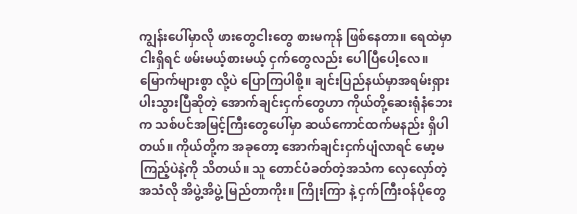ကျွန်းပေါ်မှာလို ဖားတွေငါးတွေ စားမကုန် ဖြစ်နေတာ။ ရေထဲမှာ ငါးရှိရင် ဖမ်းမယ့်စားမယ့် ငှက်တွေလည်း ပေါပြီပေါ့လေ။ မြောက်များစွာ လို့ပဲ ပြောကြပါစို့။ ချင်းပြည်နယ်မှာအရမ်းရှားပါးသွားပြီဆိုတဲ့ အောက်ချင်းငှက်တွေဟာ ကိုယ်တို့ဆေးရုံနံဘေးက သစ်ပင်အမြင့်ကြီးတွေပေါ်မှာ ဆယ်ကောင်ထက်မနည်း ရှိပါတယ်။ ကိုယ်တို့က အခုတော့ အောက်ချင်းငှက်ပျံလာရင် မော့မကြည့်ပဲနဲ့ကို သိတယ်။ သူ တောင်ပံခတ်တဲ့အသံက လှေလှော်တဲ့အသံလို အိပွဲ့အိပွဲ့ မြည်တာကိုး။ ကြိုးကြာ နဲ့ ငှက်ကြီးဝန်ပိုတွေ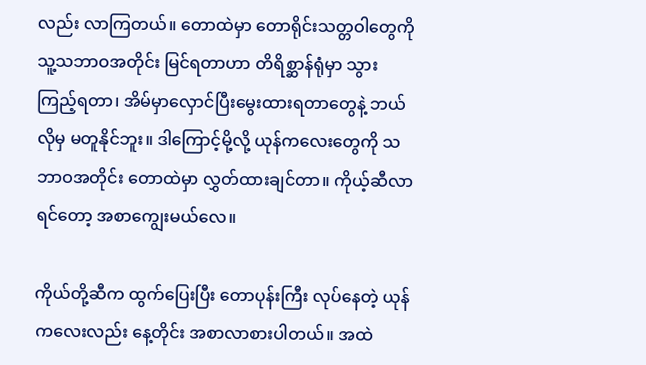လည်း လာကြတယ်။ တောထဲမှာ တောရိုင်းသတ္တဝါတွေကို သူ့သဘာဝအတိုင်း မြင်ရတာဟာ တိရိစ္ဆာန်ရုံမှာ သွားကြည့်ရတာ၊ အိမ်မှာလှောင်ပြီးမွေးထားရတာတွေနဲ့ ဘယ်လိုမှ မတူနိုင်ဘူး။ ဒါကြောင့်မို့လို့ ယုန်ကလေးတွေကို သဘာဝအတိုင်း တောထဲမှာ လွှတ်ထားချင်တာ။ ကိုယ့်ဆီလာရင်တော့ အစာကျွေးမယ်လေ။

ကိုယ်တို့ဆီက ထွက်ပြေးပြီး တောပုန်းကြီး လုပ်နေတဲ့ ယုန်ကလေးလည်း နေ့တိုင်း အစာလာစားပါတယ်။ အထဲ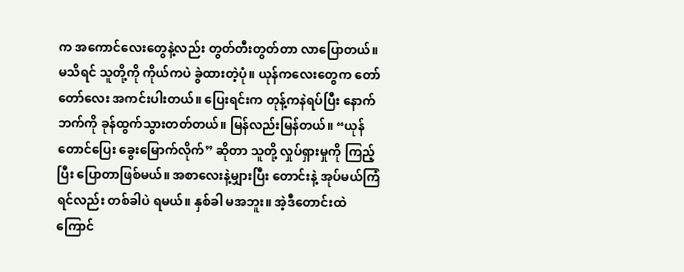က အကောင်လေးတွေနဲ့လည်း တွတ်တီးတွတ်တာ လာပြောတယ်။ မသိရင် သူတို့ကို ကိုယ်ကပဲ ခွဲထားတဲ့ပုံ။ ယုန်ကလေးတွေက တော်တော်လေး အကင်းပါးတယ်။ ပြေးရင်းက တုန့်ကနဲရပ်ပြီး နောက်ဘက်ကို ခုန်ထွက်သွားတတ်တယ်။ မြန်လည်းမြန်တယ်။ “ယုန်တောင်ပြေး ခွေးမြောက်လိုက်” ဆိုတာ သူတို့ လှုပ်ရှားမှုကို ကြည့်ပြီး ပြောတာဖြစ်မယ်။ အစာလေးနဲ့မျှားပြီး တောင်းနဲ့ အုပ်မယ်ကြံရင်လည်း တစ်ခါပဲ ရမယ်။ နှစ်ခါ မအဘူး။ အဲ့ဒီတောင်းထဲ ကြောင်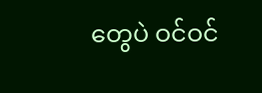တွေပဲ ဝင်ဝင်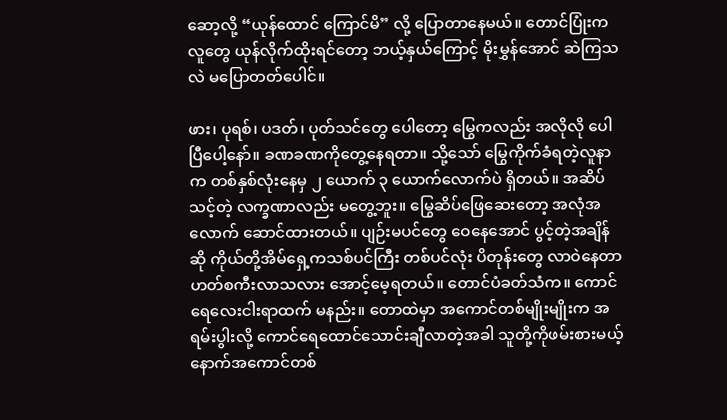ဆော့လို့ “ယုန်ထောင် ကြောင်မိ” လို့ ပြောတာနေမယ်။ တောင်ပြုံးကလူတွေ ယုန်လိုက်ထိုးရင်တော့ ဘယ့်နှယ်ကြောင့် မိုးမွှန်အောင် ဆဲကြသလဲ မပြောတတ်ပေါင်။

ဖား၊ ပုရစ်၊ ပဒတ်၊ ပုတ်သင်တွေ ပေါတော့ မြွေကလည်း အလိုလို ပေါပြီပေါ့နော်။ ခဏခဏကိုတွေ့နေရတာ။ သို့သော် မြွေကိုက်ခံရတဲ့လူနာက တစ်နှစ်လုံးနေမှ ၂ ယောက် ၃ ယောက်လောက်ပဲ ရှိတယ်။ အဆိပ်သင့်တဲ့ လက္ခဏာလည်း မတွေ့ဘူး။ မြွေဆိပ်ဖြေဆေးတော့ အလုံအလောက် ဆောင်ထားတယ်။ ပျဉ်းမပင်တွေ ဝေနေအောင် ပွင့်တဲ့အချိန်ဆို ကိုယ်တို့အိမ်ရှေ့ကသစ်ပင်ကြီး တစ်ပင်လုံး ပိတုန်းတွေ လာဝဲနေတာ ဟတ်စကီးလာသလား အောင့်မေ့ရတယ်။ တောင်ပံခတ်သံက။ ကောင်ရေလေးငါးရာထက် မနည်း။ တောထဲမှာ အကောင်တစ်မျိုးမျိုးက အရမ်းပွါးလို့ ကောင်ရေထောင်သောင်းချီလာတဲ့အခါ သူတို့ကိုဖမ်းစားမယ့် နောက်အကောင်တစ်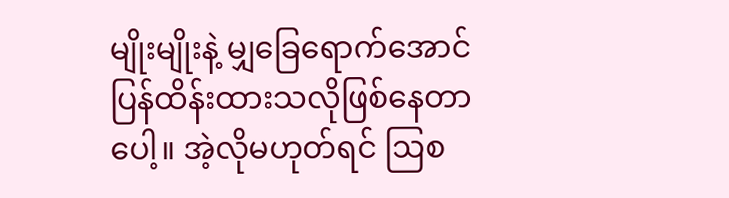မျိုးမျိုးနဲ့ မျှခြေရောက်အောင် ပြန်ထိန်းထားသလိုဖြစ်နေတာပေါ့။ အဲ့လိုမဟုတ်ရင် ဩစ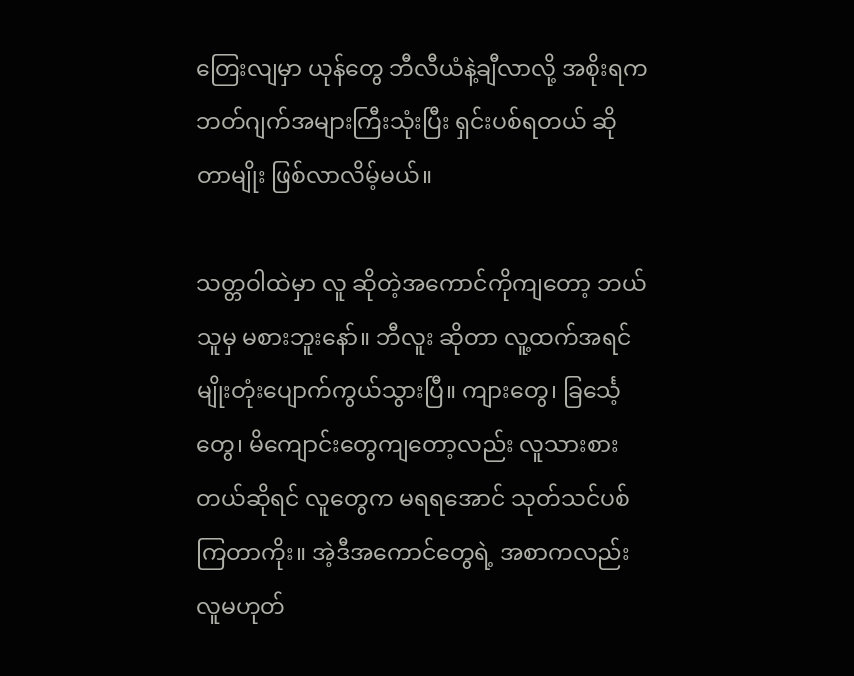တြေးလျမှာ ယုန်တွေ ဘီလီယံနဲ့ချီလာလို့ အစိုးရက ဘတ်ဂျက်အများကြီးသုံးပြီး ရှင်းပစ်ရတယ် ဆိုတာမျိုး ဖြစ်လာလိမ့်မယ်။

သတ္တဝါထဲမှာ လူ ဆိုတဲ့အကောင်ကိုကျတော့ ဘယ်သူမှ မစားဘူးနော်။ ဘီလူး ဆိုတာ လူ့ထက်အရင် မျိုးတုံးပျောက်ကွယ်သွားပြီ။ ကျားတွေ၊ ခြင်္သေ့တွေ၊ မိကျောင်းတွေကျတော့လည်း လူသားစားတယ်ဆိုရင် လူတွေက မရရအောင် သုတ်သင်ပစ်ကြတာကိုး။ အဲ့ဒီအကောင်တွေရဲ့ အစာကလည်း လူမဟုတ်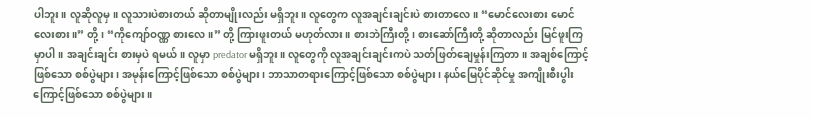ပါဘူး။ လူဆိုလူမှ။ လူသားပဲစားတယ် ဆိုတာမျိုးလည်း မရှိဘူး။ လူတွေက လူအချင်းချင်းပဲ စားတာလေ။ “မောင်လေးစား မောင်လေးစား။” တို့၊ “ကိုကျော်ဝဏ္ဏ စားလေ။” တို့ ကြားဖူးတယ် မဟုတ်လား။ စားဘဲကြီးတို့၊ စားဆော်ကြီးတို့ ဆိုတာလည်း မြင်ဖူးကြမှာပါ။ အချင်းချင်း စားမှပဲ ရမယ်။ လူမှာ predator မရှိဘူး။ လူတွေကို လူအချင်းချင်းကပဲ သတ်ဖြတ်ချေမှုန်းကြတာ။ အချစ်ကြောင့်ဖြစ်သော စစ်ပွဲများ၊ အမုန်းကြောင့်ဖြစ်သော စစ်ပွဲများ၊ ဘာသာတရားကြောင့်ဖြစ်သော စစ်ပွဲများ၊ နယ်မြေပိုင်ဆိုင်မှု အကျိုးစီးပွါးကြောင့်ဖြစ်သော စစ်ပွဲများ။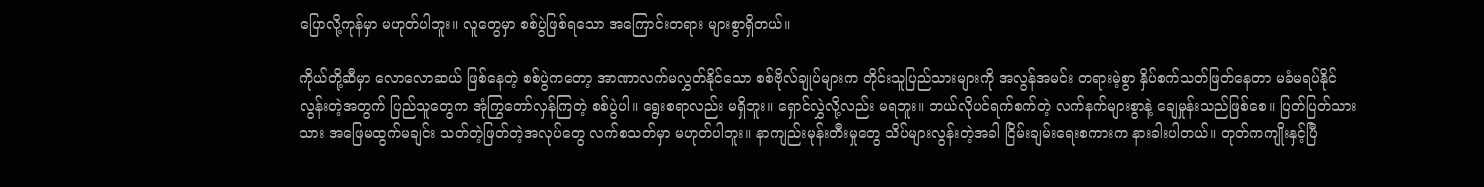ပြောလို့ကုန်မှာ မဟုတ်ပါဘူး။ လူတွေမှာ စစ်ပွဲဖြစ်ရသော အကြောင်းတရား များစွာရှိတယ်။

ကိုယ်တို့ဆီမှာ လောလောဆယ် ဖြစ်နေတဲ့ စစ်ပွဲကတော့ အာဏာလက်မလွှတ်နိုင်သော စစ်ဗိုလ်ချုပ်များက တိုင်းသူပြည်သားများကို အလွန်အမင်း တရားမဲ့စွာ နှိပ်စက်သတ်ဖြတ်နေတာ မခံမရပ်နိုင်လွန်းတဲ့အတွက် ပြည်သူတွေက အုံကြွတော်လှန်ကြတဲ့ စစ်ပွဲပါ။ ရွေးစရာလည်း မရှိဘူး။ ရှောင်လွှဲလို့လည်း မရဘူး။ ဘယ်လိုပင်ရက်စက်တဲ့ လက်နက်များစွာနဲ့ ချေမှုန်းသည်ဖြစ်စေ။ ပြတ်ပြတ်သားသား အဖြေမထွက်မချင်း သတ်တဲ့ဖြတ်တဲ့အလုပ်တွေ လက်စသတ်မှာ မဟုတ်ပါဘူး။ နာကျည်းမုန်းတီးမှုတွေ သိပ်များလွန်းတဲ့အခါ ငြိမ်းချမ်းရေးစကားက နားခါးပါတယ်။ တုတ်ကကျိုးနှင့်ပြီ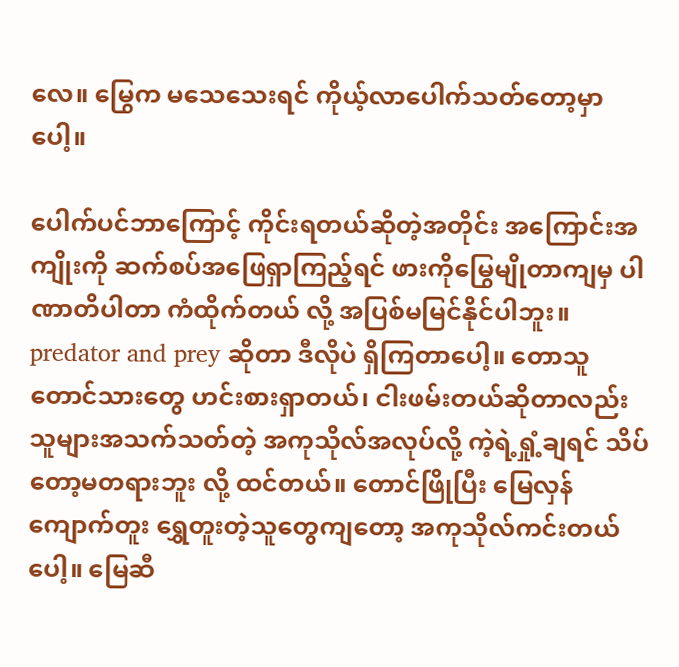လေ။ မြွေက မသေသေးရင် ကိုယ့်လာပေါက်သတ်တော့မှာပေါ့။

ပေါက်ပင်ဘာကြောင့် ကိုင်းရတယ်ဆိုတဲ့အတိုင်း အကြောင်းအကျိုးကို ဆက်စပ်အဖြေရှာကြည့်ရင် ဖားကိုမြွေမျိုတာကျမှ ပါဏာတိပါတာ ကံထိုက်တယ် လို့ အပြစ်မမြင်နိုင်ပါဘူး။ predator and prey ဆိုတာ ဒီလိုပဲ ရှိကြတာပေါ့။ တောသူတောင်သားတွေ ဟင်းစားရှာတယ်၊ ငါးဖမ်းတယ်ဆိုတာလည်း သူများအသက်သတ်တဲ့ အကုသိုလ်အလုပ်လို့ ကဲ့ရဲ့ရှုံ့ချရင် သိပ်တော့မတရားဘူး လို့ ထင်တယ်။ တောင်ဖြိုပြီး မြေလှန် ကျောက်တူး ရွှေတူးတဲ့သူတွေကျတော့ အကုသိုလ်ကင်းတယ်ပေါ့။ မြေဆီ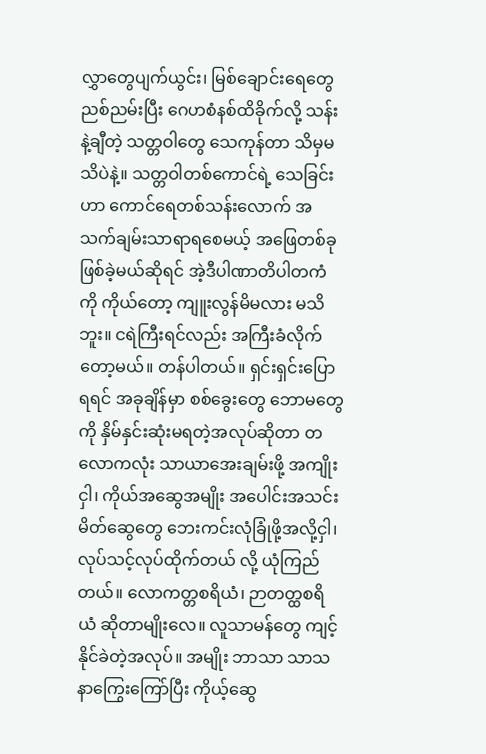လွှာတွေပျက်ယွင်း၊ မြစ်ချောင်းရေတွေ ညစ်ညမ်းပြီး ဂေဟစံနစ်ထိခိုက်လို့ သန်းနဲ့ချီတဲ့ သတ္တဝါတွေ သေကုန်တာ သိမှမသိပဲနဲ့။ သတ္တဝါတစ်ကောင်ရဲ့ သေခြင်းဟာ ကောင်ရေတစ်သန်းလောက် အသက်ချမ်းသာရာရစေမယ့် အဖြေတစ်ခု ဖြစ်ခဲ့မယ်ဆိုရင် အဲ့ဒီပါဏာတိပါတကံကို ကိုယ်တော့ ကျူးလွန်မိမလား မသိဘူး။ ငရဲကြီးရင်လည်း အကြီးခံလိုက်တော့မယ်။ တန်ပါတယ်။ ရှင်းရှင်းပြောရရင် အခုချိန်မှာ စစ်ခွေးတွေ ဘောမတွေကို နှိမ်နှင်းဆုံးမရတဲ့အလုပ်ဆိုတာ တလောကလုံး သာယာအေးချမ်းဖို့ အကျိုးငှါ၊ ကိုယ်အဆွေအမျိုး အပေါင်းအသင်းမိတ်ဆွေတွေ ဘေးကင်းလုံခြုံဖို့အလို့ငှါ၊ လုပ်သင့်လုပ်ထိုက်တယ် လို့ ယုံကြည်တယ်။ လောကတ္တစရိယံ၊ ဉာတတ္ထစရိယံ ဆိုတာမျိုးလေ။ လူသာမန်တွေ ကျင့်နိုင်ခဲတဲ့အလုပ်။ အမျိုး ဘာသာ သာသနာကြွေးကြော်ပြီး ကိုယ့်ဆွေ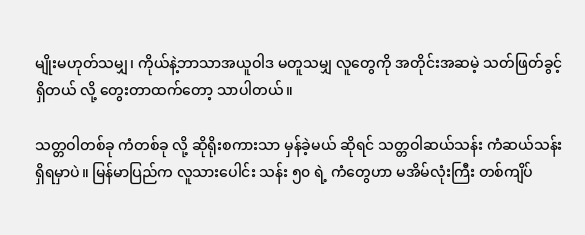မျိုးမဟုတ်သမျှ၊ ကိုယ်နဲ့ဘာသာအယူဝါဒ မတူသမျှ လူတွေကို အတိုင်းအဆမဲ့ သတ်ဖြတ်ခွင့်ရှိတယ် လို့ တွေးတာထက်တော့ သာပါတယ်။

သတ္တဝါတစ်ခု ကံတစ်ခု လို့ ဆိုရိုးစကားသာ မှန်ခဲ့မယ် ဆိုရင် သတ္တဝါဆယ်သန်း ကံဆယ်သန်း ရှိရမှာပဲ။ မြန်မာပြည်က လူသားပေါင်း သန်း ၅၀ ရဲ့ ကံတွေဟာ မအိမ်လုံးကြီး တစ်ကျိပ်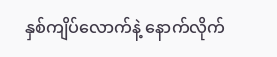နှစ်ကျိပ်လောက်နဲ့ နောက်လိုက်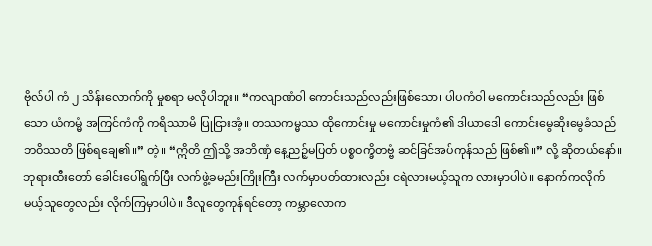ဗိုလ်ပါ ကံ ၂ သိန်းလောက်ကို မှုစရာ မလိုပါဘူး။ “ကလျာဏံဝါ ကောင်းသည်လည်းဖြစ်သော၊ ပါပကံဝါ မကောင်းသည်လည်း ဖြစ်သော ယံကမ္မံ အကြင်ကံကို ကရိဿာမိ ပြုငြားအံ့။ တဿကမ္မဿ ထိုကောင်းမှု မကောင်းမှုကံ၏ ဒါယာဒေါ ကောင်းမွေဆိုးမွေခံသည် ဘဝိဿတိ ဖြစ်ရချေ၏။” တဲ့။ “ဣိတိ ဤသို့ အဘိဏှံ နေ့ညဉ့်မပြတ် ပစ္စဝက္ခိတဗ္ဗံ ဆင်ခြင်အပ်ကုန်သည် ဖြစ်၏။” လို့ ဆိုတယ်နော်။ ဘုရားထီးတော် ခေါင်းပေါ်ရွက်ပြီး လက်ဖွဲ့ခမည်းကြိုးကြီး လက်မှာပတ်ထားလည်း ငရဲလားမယ့်သူက လားမှာပါပဲ။ နောက်ကလိုက်မယ့်သူတွေလည်း လိုက်ကြမှာပါပဲ။ ဒီလူတွေကုန်ရင်တော့ ကမ္ဘာလောက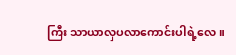ကြီး သာယာလှပလာကောင်းပါရဲ့လေ။